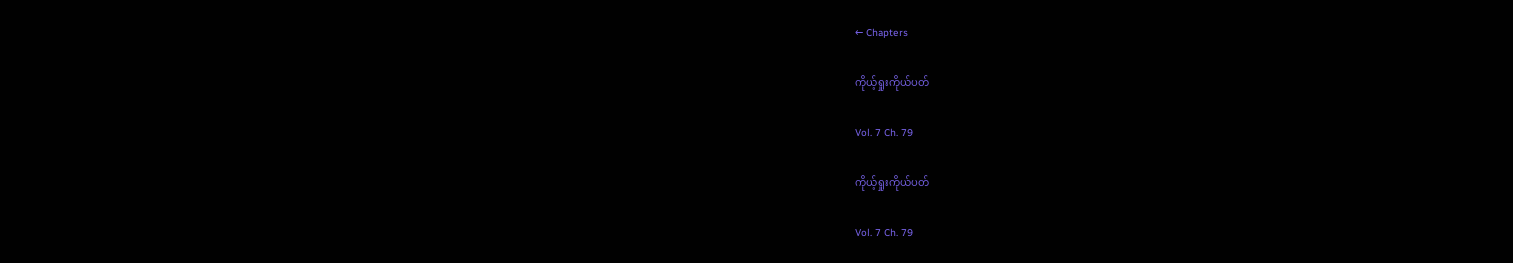← Chapters

ကိုယ့်ရှုးကိုယ်ပတ်

Vol. 7 Ch. 79

ကိုယ့်ရှုးကိုယ်ပတ်

Vol. 7 Ch. 79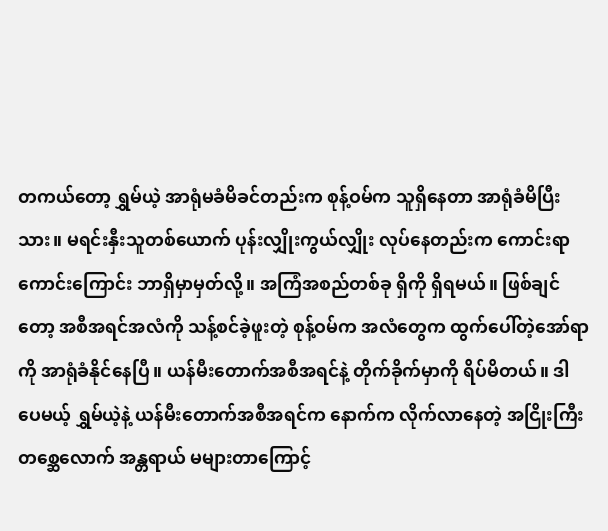တကယ်တော့ ရွှမ်ယဲ့ အာရုံမခံမိခင်တည်းက စုန့်ဝမ်က သူရှိနေတာ အာရုံခံမိပြီးသား။ မရင်းနှီးသူတစ်ယောက် ပုန်းလျှိုးကွယ်လျှိုး လုပ်နေတည်းက ကောင်းရာကောင်းကြောင်း ဘာရှိမှာမှတ်လို့။ အကြံအစည်တစ်ခု ရှိကို ရှိရမယ်။ ဖြစ်ချင်တော့ အစီအရင်အလံကို သန့်စင်ခဲ့ဖူးတဲ့ စုန့်ဝမ်က အလံတွေက ထွက်ပေါ်တဲ့အော်ရာကို အာရုံခံနိုင်နေပြီ။ ယန်မီးတောက်အစီအရင်နဲ့ တိုက်ခိုက်မှာကို ရိပ်မိတယ်။ ဒါပေမယ့် ရွှမ်ယဲ့နဲ့ ယန်မီးတောက်အစီအရင်က နောက်က လိုက်လာနေတဲ့ အငြိုးကြီးတစ္ဆေလောက် အန္တရာယ် မများတာကြောင့်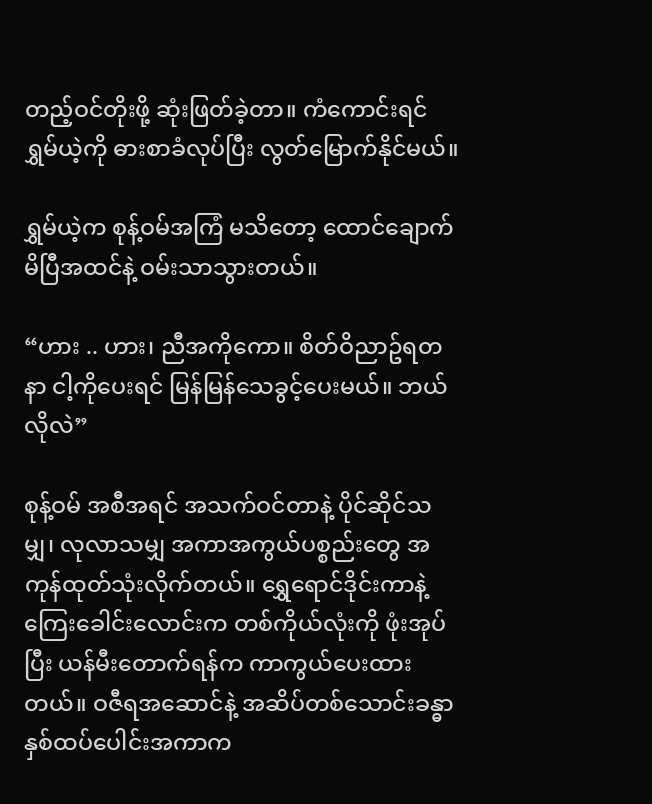တည့်ဝင်တိုးဖို့ ဆုံးဖြတ်ခဲ့တာ။ ကံကောင်းရင် ရွှမ်ယဲ့ကို ဓားစာခံလုပ်ပြီး လွတ်မြောက်နိုင်မယ်။

ရွှမ်ယဲ့က စုန့်ဝမ်အကြံ မသိတော့ ထောင်ချောက်မိပြီအထင်နဲ့ ဝမ်းသာသွားတယ်။

“ဟား .. ဟား၊ ညီအကိုကော။ စိတ်ဝိညာဥ်ရတနာ ငါ့ကိုပေးရင် မြန်မြန်သေခွင့်ပေးမယ်။ ဘယ်လိုလဲ”

စုန့်ဝမ် အစီအရင် အသက်ဝင်တာနဲ့ ပိုင်ဆိုင်သမျှ၊ လုလာသမျှ အကာအကွယ်ပစ္စည်းတွေ အကုန်ထုတ်သုံးလိုက်တယ်။ ရွှေရောင်ဒိုင်းကာနဲ့ ကြေးခေါင်းလောင်းက တစ်ကိုယ်လုံးကို ဖုံးအုပ်ပြီး ယန်မီးတောက်ရန်က ကာကွယ်ပေးထားတယ်။ ဝဇီရအဆောင်နဲ့ အဆိပ်တစ်သောင်းခန္ဓာ နှစ်ထပ်ပေါင်းအကာက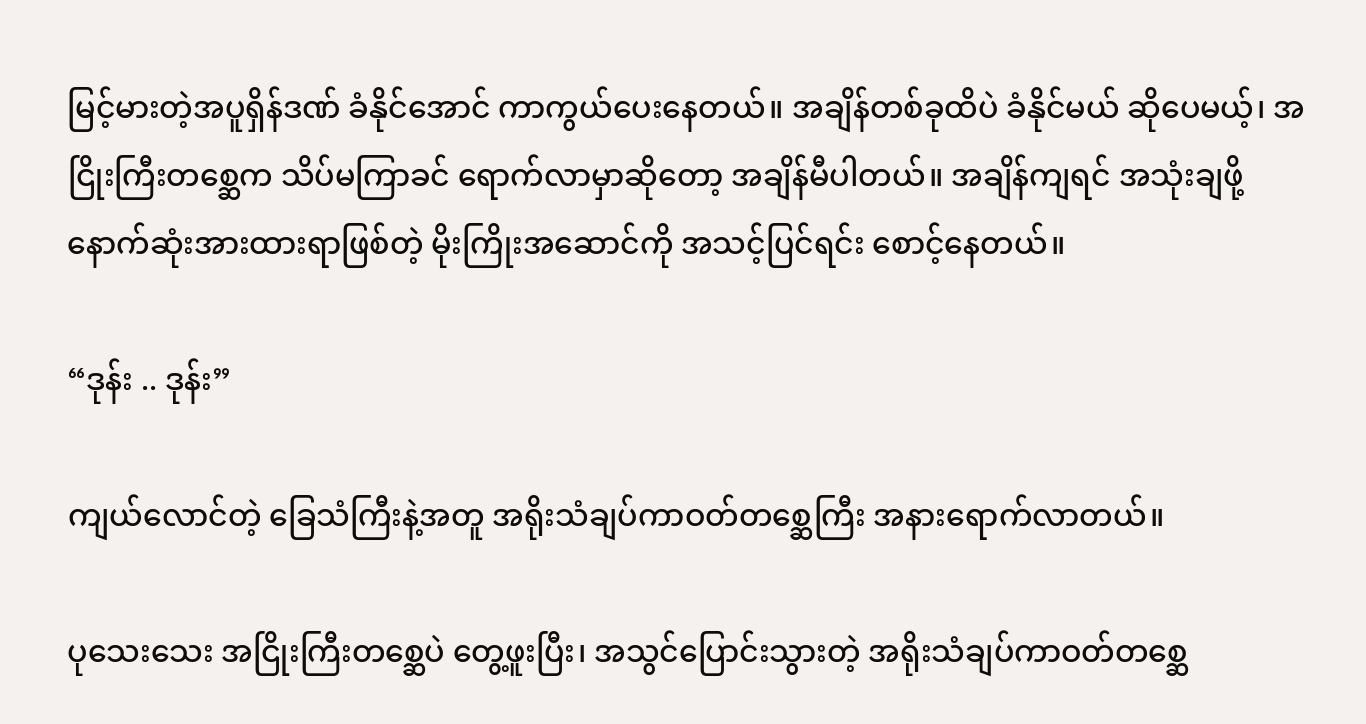မြင့်မားတဲ့အပူရှိန်ဒဏ် ခံနိုင်အောင် ကာကွယ်ပေးနေတယ်။ အချိန်တစ်ခုထိပဲ ခံနိုင်မယ် ဆိုပေမယ့်၊ အငြိုးကြီးတစ္ဆေက သိပ်မကြာခင် ရောက်လာမှာဆိုတော့ အချိန်မီပါတယ်။ အချိန်ကျရင် အသုံးချဖို့ နောက်ဆုံးအားထားရာဖြစ်တဲ့ မိုးကြိုးအဆောင်ကို အသင့်ပြင်ရင်း စောင့်နေတယ်။

“ဒုန်း .. ဒုန်း”

ကျယ်လောင်တဲ့ ခြေသံကြီးနဲ့အတူ အရိုးသံချပ်ကာဝတ်တစ္ဆေကြီး အနားရောက်လာတယ်။

ပုသေးသေး အငြိုးကြီးတစ္ဆေပဲ တွေ့ဖူးပြီး၊ အသွင်ပြောင်းသွားတဲ့ အရိုးသံချပ်ကာဝတ်တစ္ဆေ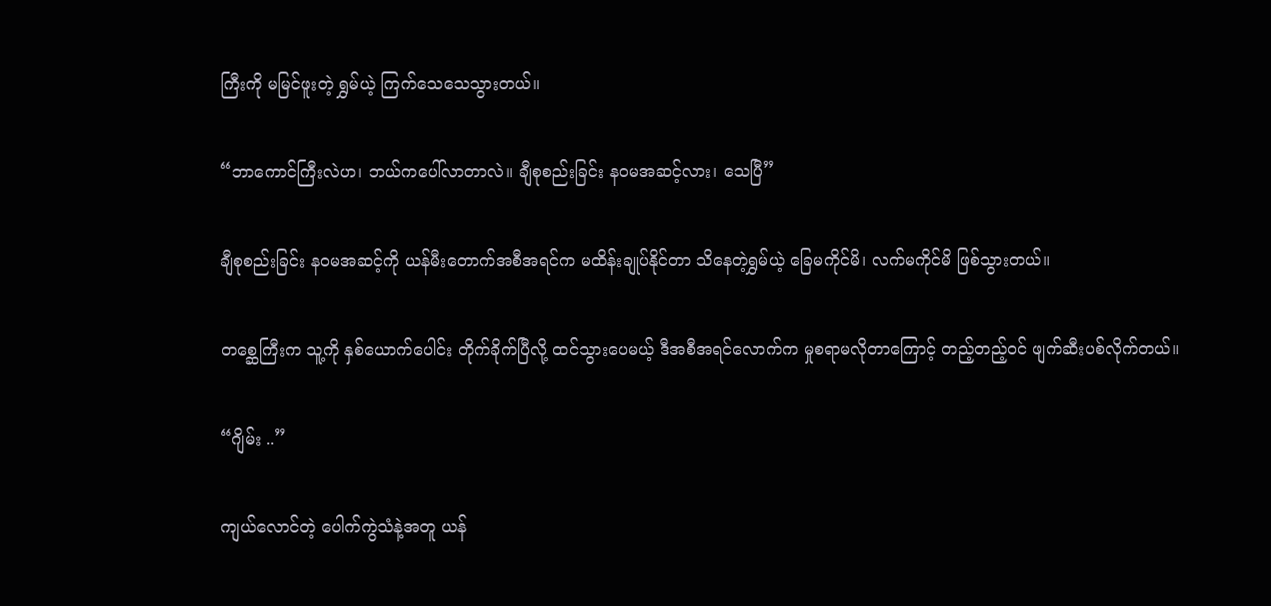ကြီးကို မမြင်ဖူးတဲ့ ရွှမ်ယဲ့ ကြက်သေသေသွားတယ်။

“ဘာကောင်ကြီးလဲဟ၊ ဘယ်ကပေါ်လာတာလဲ။ ချီစုစည်းခြင်း နဝမအဆင့်လား၊ သေပြီ”

ချီစုစည်းခြင်း နဝမအဆင့်ကို ယန်မီးတောက်အစီအရင်က မထိန်းချုပ်နိုင်တာ သိနေတဲ့ရွှမ်ယဲ့ ခြေမကိုင်မိ၊ လက်မကိုင်မိ ဖြစ်သွားတယ်။

တစ္ဆေကြီးက သူ့ကို နှစ်ယောက်ပေါင်း တိုက်ခိုက်ပြီလို့ ထင်သွားပေမယ့် ဒီအစီအရင်လောက်က မှုစရာမလိုတာကြောင့် တည့်တည့်ဝင် ဖျက်ဆီးပစ်လိုက်တယ်။

“ဂျိမ်း ..”

ကျယ်လောင်တဲ့ ပေါက်ကွဲသံနဲ့အတူ ယန်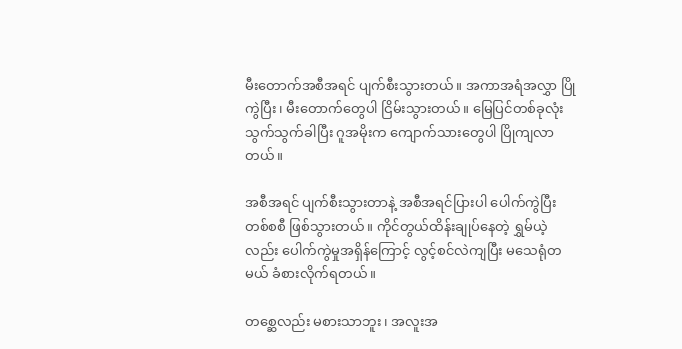မီးတောက်အစီအရင် ပျက်စီးသွားတယ်။ အကာအရံအလွှာ ပြိုကွဲပြီး၊ မီးတောက်တွေပါ ငြိမ်းသွားတယ်။ မြေပြင်တစ်ခုလုံး သွက်သွက်ခါပြီး ဂူအမိုးက ကျောက်သားတွေပါ ပြိုကျလာတယ်။

အစီအရင် ပျက်စီးသွားတာနဲ့ အစီအရင်ပြားပါ ပေါက်ကွဲပြီး တစ်စစီ ဖြစ်သွားတယ်။ ကိုင်တွယ်ထိန်းချုပ်နေတဲ့ ရွှမ်ယဲ့လည်း ပေါက်ကွဲမှုအရှိန်ကြောင့် လွင့်စင်လဲကျပြီး မသေရုံတမယ် ခံစားလိုက်ရတယ်။

တစ္ဆေလည်း မစားသာဘူး၊ အလူးအ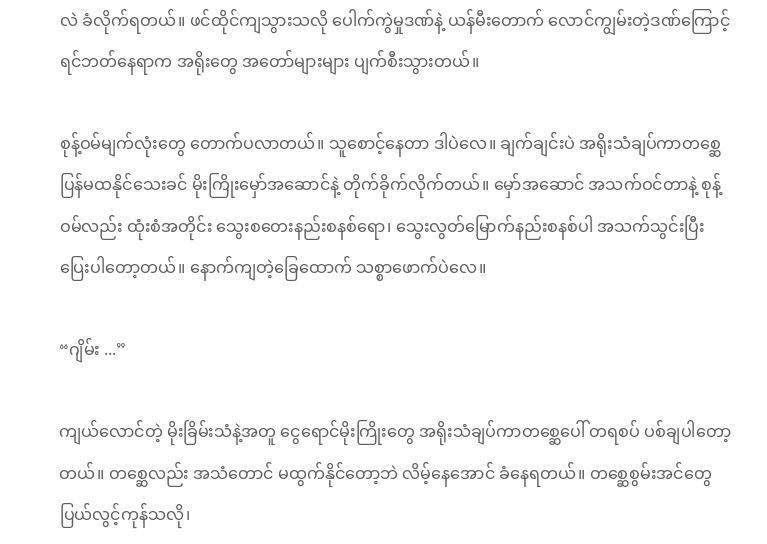လဲ ခံလိုက်ရတယ်။ ဖင်ထိုင်ကျသွားသလို ပေါက်ကွဲမှုဒဏ်နဲ့ ယန်မီးတောက် လောင်ကျွမ်းတဲ့ဒဏ်ကြောင့် ရင်ဘတ်နေရာက အရိုးတွေ အတော်များများ ပျက်စီးသွားတယ်။

စုန့်ဝမ်မျက်လုံးတွေ တောက်ပလာတယ်။ သူစောင့်နေတာ ဒါပဲလေ။ ချက်ချင်းပဲ အရိုးသံချပ်ကာတစ္ဆေ ပြန်မထနိုင်သေးခင် မိုးကြိုးမှော်အဆောင်နဲ့ တိုက်ခိုက်လိုက်တယ်။ မှော်အဆောင် အသက်ဝင်တာနဲ့ စုန့်ဝမ်လည်း ထုံးစံအတိုင်း သွေးစတေးနည်းစနစ်ရော၊ သွေးလွတ်မြောက်နည်းစနစ်ပါ အသက်သွင်းပြီး ပြေးပါတော့တယ်။ နောက်ကျတဲ့ခြေထောက် သစ္စာဖောက်ပဲလေ။

“ဂျိမ်း ...”

ကျယ်လောင်တဲ့ မိုးခြိမ်းသံနဲ့အတူ ငွေရောင်မိုးကြိုးတွေ အရိုးသံချပ်ကာတစ္ဆေပေါ် တရစပ် ပစ်ချပါတော့တယ်။ တစ္ဆေလည်း အသံတောင် မထွက်နိုင်တော့ဘဲ လိမ့်နေအောင် ခံနေရတယ်။ တစ္ဆေစွမ်းအင်တွေ ပြယ်လွင့်ကုန်သလို၊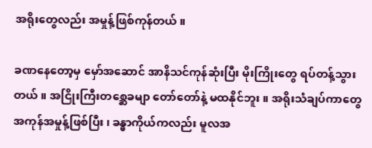အရိုးတွေလည်း အမှုန့်ဖြစ်ကုန်တယ်။

ခဏနေတော့မှ မှော်အဆောင် အာနိသင်ကုန်ဆုံးပြီး မိုးကြိုးတွေ ရပ်တန့်သွားတယ်။ အငြိုးကြီးတစ္ဆေခမျာ တော်တော်နဲ့ မထနိုင်ဘူး။ အရိုးသံချပ်ကာတွေ အကုန်အမှုန့်ဖြစ်ပြီး၊ ခန္ဓာကိုယ်ကလည်း မူလအ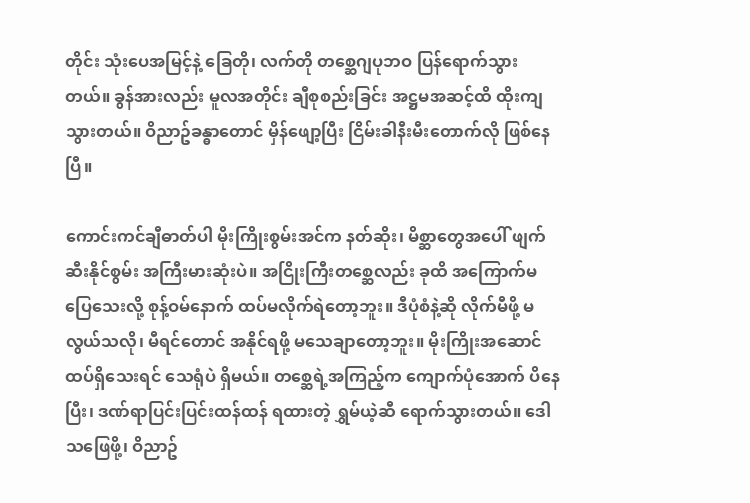တိုင်း သုံးပေအမြင့်နဲ့ ခြေတို၊ လက်တို တစ္ဆေဂျပုဘဝ ပြန်ရောက်သွားတယ်။ ခွန်အားလည်း မူလအတိုင်း ချီစုစည်းခြင်း အဋ္ဌမအဆင့်ထိ ထိုးကျသွားတယ်။ ဝိညာဥ်ခန္ဓာတောင် မှိန်ဖျော့ပြီး ငြိမ်းခါနီးမီးတောက်လို ဖြစ်နေပြီ။

ကောင်းကင်ချီဓာတ်ပါ မိုးကြိုးစွမ်းအင်က နတ်ဆိုး၊ မိစ္ဆာတွေအပေါ် ဖျက်ဆီးနိုင်စွမ်း အကြီးမားဆုံးပဲ။ အငြိုးကြီးတစ္ဆေလည်း ခုထိ အကြောက်မပြေသေးလို့ စုန့်ဝမ်နောက် ထပ်မလိုက်ရဲတော့ဘူး။ ဒီပုံစံနဲ့ဆို လိုက်မီဖို့ မလွယ်သလို၊ မီရင်တောင် အနိုင်ရဖို့ မသေချာတော့ဘူး။ မိုးကြိုးအဆောင် ထပ်ရှိသေးရင် သေရုံပဲ ရှိမယ်။ တစ္ဆေရဲ့အကြည့်က ကျောက်ပုံအောက် ပိနေပြီး၊ ဒဏ်ရာပြင်းပြင်းထန်ထန် ရထားတဲ့ ရွှမ်ယဲ့ဆီ ရောက်သွားတယ်။ ဒေါသဖြေဖို့၊ ဝိညာဥ်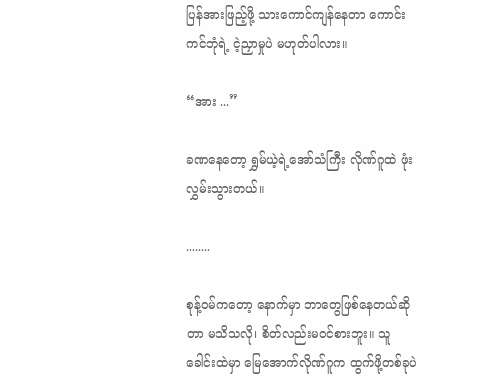ပြန်အားဖြည့်ဖို့ သားကောင်ကျန်နေတာ ကောင်းကင်ဘုံရဲ့ ငဲ့ညှာမှုပဲ မဟုတ်ပါလား။

“အား ...”

ခဏနေတော့ ရွှမ်ယဲ့ရဲ့အော်သံကြီး လိုဏ်ဂူထဲ ဖုံးလွှမ်းသွားတယ်။

........

စုန့်ဝမ်ကတော့ နောက်မှာ ဘာတွေဖြစ်နေတယ်ဆိုတာ မသိသလို၊ စိတ်လည်းမဝင်စားဘူး။ သူခေါင်းထဲမှာ မြေအောက်လိုဏ်ဂူက ထွက်ဖို့တစ်ခုပဲ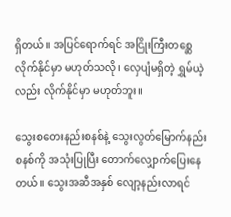ရှိတယ်။ အပြင်ရောက်ရင် အငြိုးကြီးတစ္ဆေ လိုက်နိုင်မှာ မဟုတ်သလို၊ လှေပျံမရှိတဲ့ ရွှမ်ယဲ့လည်း လိုက်နိုင်မှာ မဟုတ်ဘူး။

သွေးစတေးနည်းစနစ်နဲ့ သွေးလွတ်မြောက်နည်းစနစ်ကို အသုံးပြုပြီး တောက်လျှောက်ပြေးနေတယ်။ သွေးအဆီအနှစ် လျော့နည်းလာရင်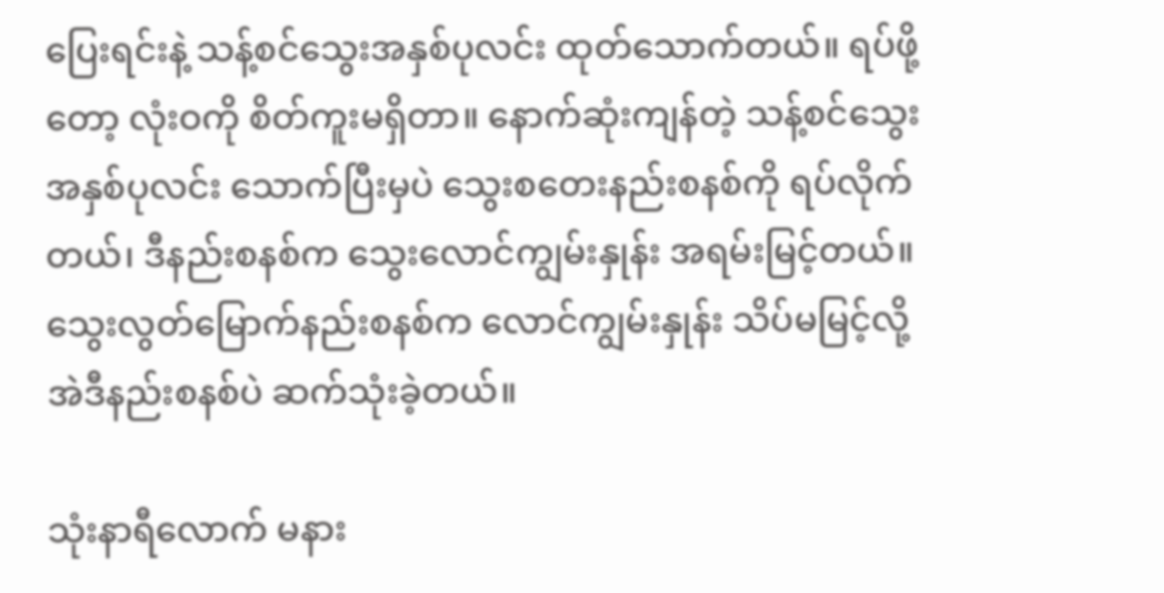ပြေးရင်းနဲ့ သန့်စင်သွေးအနှစ်ပုလင်း ထုတ်သောက်တယ်။ ရပ်ဖို့တော့ လုံးဝကို စိတ်ကူးမရှိတာ။ နောက်ဆုံးကျန်တဲ့ သန့်စင်သွေးအနှစ်ပုလင်း သောက်ပြီးမှပဲ သွေးစတေးနည်းစနစ်ကို ရပ်လိုက်တယ်၊ ဒီနည်းစနစ်က သွေးလောင်ကျွမ်းနှုန်း အရမ်းမြင့်တယ်။ သွေးလွတ်မြောက်နည်းစနစ်က လောင်ကျွမ်းနှုန်း သိပ်မမြင့်လို့ အဲဒီနည်းစနစ်ပဲ ဆက်သုံးခဲ့တယ်။

သုံးနာရီလောက် မနား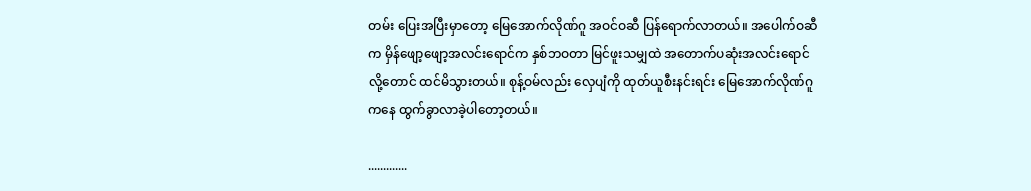တမ်း ပြေးအပြီးမှာတော့ မြေအောက်လိုဏ်ဂူ အဝင်ဝဆီ ပြန်ရောက်လာတယ်။ အပေါက်ဝဆီက မှိန်ဖျော့ဖျော့အလင်းရောင်က နှစ်ဘဝတာ မြင်ဖူးသမျှထဲ အတောက်ပဆုံးအလင်းရောင်လို့တောင် ထင်မိသွားတယ်။ စုန့်ဝမ်လည်း လှေပျံကို ထုတ်ယူစီးနင်းရင်း မြေအောက်လိုဏ်ဂူကနေ ထွက်ခွာလာခဲ့ပါတော့တယ်။

.............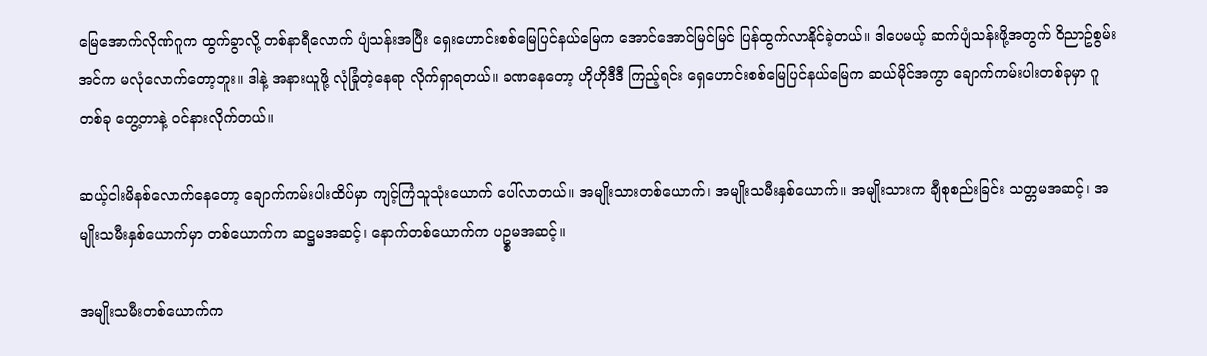မြေအောက်လိုဏ်ဂူက ထွက်ခွာလို့ တစ်နာရီလောက် ပျံသန်းအပြီး ရှေးဟောင်းစစ်မြေပြင်နယ်မြေက အောင်အောင်မြင်မြင် ပြန်ထွက်လာနိုင်ခဲ့တယ်။ ဒါပေမယ့် ဆက်ပျံသန်းဖို့အတွက် ဝိညာဥ်စွမ်းအင်က မလုံလောက်တော့ဘူး။ ဒါနဲ့ အနားယူဖို့ လုံခြုံတဲ့နေရာ လိုက်ရှာရတယ်။ ခဏနေတော့ ဟိုဟိုဒီဒီ ကြည့်ရင်း ရှေဟောင်းစစ်မြေပြင်နယ်မြေက ဆယ်မိုင်အကွာ ချောက်ကမ်းပါးတစ်ခုမှာ ဂူတစ်ခု တွေ့တာနဲ့ ဝင်နားလိုက်တယ်။

ဆယ့်ငါးမိနစ်လောက်နေတော့ ချောက်ကမ်းပါးထိပ်မှာ ကျင့်ကြံသူသုံးယောက် ပေါ်လာတယ်။ အမျိုးသားတစ်ယောက်၊ အမျိုးသမီးနှစ်ယောက်။ အမျိုးသားက ချီစုစည်းခြင်း သတ္တမအဆင့်၊ အမျိုးသမီးနှစ်ယောက်မှာ တစ်ယောက်က ဆဋ္ဌမအဆင့်၊ နောက်တစ်ယောက်က ပဥ္စမအဆင့်။

အမျိုးသမီးတစ်ယောက်က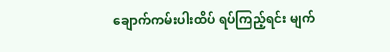ချောက်ကမ်းပါးထိပ် ရပ်ကြည့်ရင်း မျက်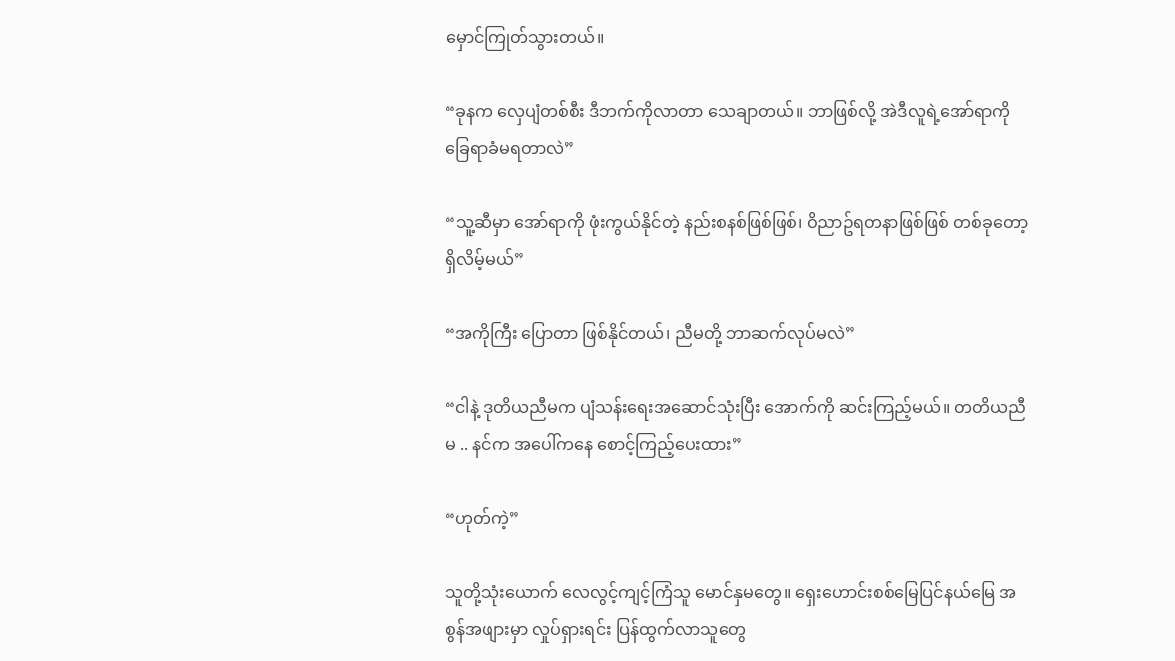မှောင်ကြုတ်သွားတယ်။

“ခုနက လှေပျံတစ်စီး ဒီဘက်ကိုလာတာ သေချာတယ်။ ဘာဖြစ်လို့ အဲဒီလူရဲ့အော်ရာကို ခြေရာခံမရတာလဲ”

“သူ့ဆီမှာ အော်ရာကို ဖုံးကွယ်နိုင်တဲ့ နည်းစနစ်ဖြစ်ဖြစ်၊ ဝိညာဥ်ရတနာဖြစ်ဖြစ် တစ်ခုတော့ ရှိလိမ့်မယ်”

“အကိုကြီး ပြောတာ ဖြစ်နိုင်တယ်၊ ညီမတို့ ဘာဆက်လုပ်မလဲ”

“ငါနဲ့ ဒုတိယညီမက ပျံသန်းရေးအဆောင်သုံးပြီး အောက်ကို ဆင်းကြည့်မယ်။ တတိယညီမ .. နင်က အပေါ်ကနေ စောင့်ကြည့်ပေးထား”

“ဟုတ်ကဲ့”

သူတို့သုံးယောက် လေလွင့်ကျင့်ကြံသူ မောင်နှမတွေ။ ရှေးဟောင်းစစ်မြေပြင်နယ်မြေ အစွန်အဖျားမှာ လှုပ်ရှားရင်း ပြန်ထွက်လာသူတွေ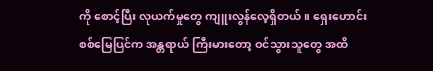ကို စောင့်ပြီး လုယက်မှုတွေ ကျူးလွန်လေ့ရှိတယ်။ ရှေးဟောင်းစစ်မြေပြင်က အန္တရာယ် ကြီးမားတော့ ဝင်သွားသူတွေ အထိ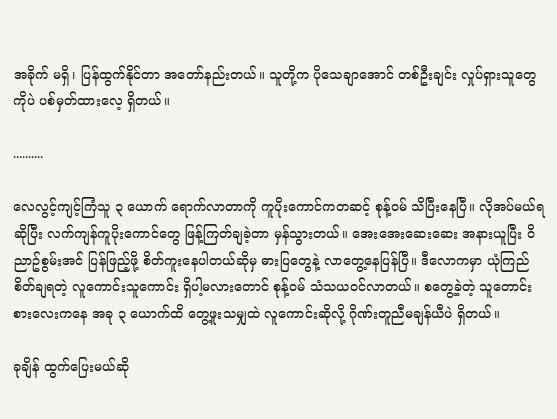အခိုက် မရှိ၊ ပြန်ထွက်နိုင်တာ အတော်နည်းတယ်။ သူတို့က ပိုသေချာအောင် တစ်ဦးချင်း လှုပ်ရှားသူတွေကိုပဲ ပစ်မှတ်ထားလေ့ ရှိတယ်။

..........

လေလွင့်ကျင့်ကြံသူ ၃ ယောက် ရောက်လာတာကို ကူပိုးကောင်ကတဆင့် စုန့်ဝမ် သိပြီးနေပြီ။ လိုအပ်မယ်ရဆိုပြီး လက်ကျန်ကူပိုးကောင်တွေ ဖြန့်ကြတ်ချခဲ့တာ မှန်သွားတယ်။ အေးအေးဆေးဆေး အနားယူပြီး ဝိညာဥ်စွမ်းအင် ပြန်ဖြည့်ဖို့ စိတ်ကူးနေပါတယ်ဆိုမှ ဓားပြတွေနဲ့ လာတွေ့နေပြန်ပြီ။ ဒီလောကမှာ ယုံကြည်စိတ်ချရတဲ့ လူကောင်းသူကောင်း ရှိပါ့မလားတောင် စုန့်ဝမ် သံသယဝင်လာတယ်။ စတွေ့ခဲ့တဲ့ သူတောင်းစားလေးကနေ အခု ၃ ယောက်ထိ တွေ့ဖူးသမျှထဲ လူကောင်းဆိုလို့ ဂိုဏ်းတူညီမချန်ယီပဲ ရှိတယ်။

ခုချိန် ထွက်ပြေးမယ်ဆို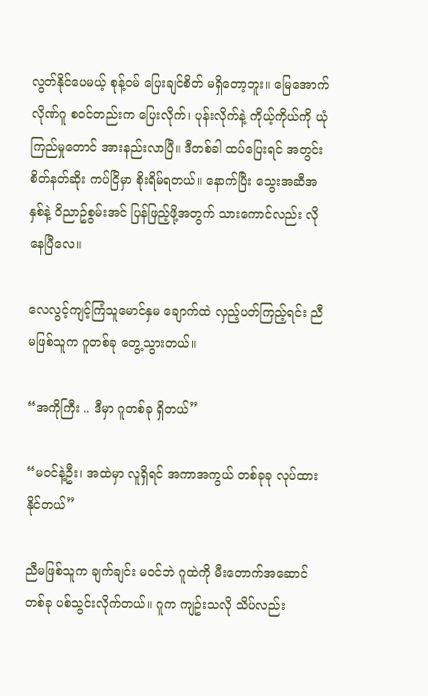လွတ်နိုင်ပေမယ့် စုန့်ဝမ် ပြေးချင်စိတ် မရှိတော့ဘူး။ မြေအောက်လိုဏ်ဂူ စဝင်တည်းက ပြေးလိုက်၊ ပုန်းလိုက်နဲ့ ကိုယ့်ကိုယ်ကို ယုံကြည်မှုတောင် အားနည်းလာပြီ။ ဒီတစ်ခါ ထပ်ပြေးရင် အတွင်းစိတ်နတ်ဆိုး ကပ်ငြိမှာ စိုးရိမ်ရတယ်။ နောက်ပြီး သွေးအဆီအနှစ်နဲ့ ဝိညာဥ်စွမ်းအင် ပြန်ဖြည့်ဖို့အတွက် သားကောင်လည်း လိုနေပြီလေ။

လေလွင့်ကျင့်ကြံသူမောင်နှမ ချောက်ထဲ လှည့်ပတ်ကြည့်ရင်း ညီမဖြစ်သူက ဂူတစ်ခု တွေ့သွားတယ်။

“အကိုကြီး .. ဒီမှာ ဂူတစ်ခု ရှိတယ်”

“မဝင်နဲ့ဦး၊ အထဲမှာ လူရှိရင် အကာအကွယ် တစ်ခုခု လုပ်ထားနိုင်တယ်”

ညီမဖြစ်သူက ချက်ချင်း မဝင်ဘဲ ဂူထဲကို မီးတောက်အဆောင်တစ်ခု ပစ်သွင်းလိုက်တယ်။ ဂူက ကျဥ်းသလို သိပ်လည်း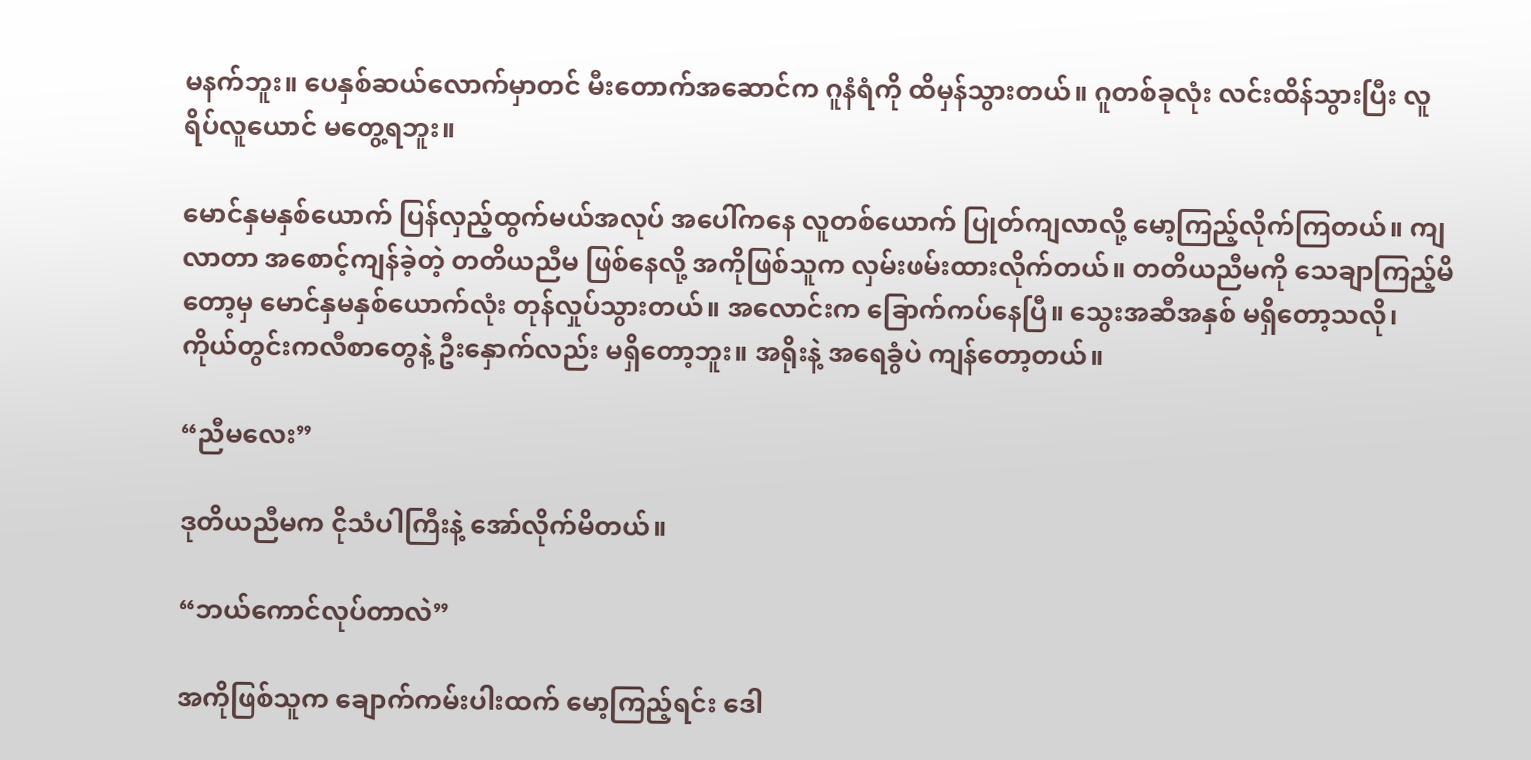မနက်ဘူး။ ပေနှစ်ဆယ်လောက်မှာတင် မီးတောက်အဆောင်က ဂူနံရံကို ထိမှန်သွားတယ်။ ဂူတစ်ခုလုံး လင်းထိန်သွားပြီး လူရိပ်လူယောင် မတွေ့ရဘူး။

မောင်နှမနှစ်ယောက် ပြန်လှည့်ထွက်မယ်အလုပ် အပေါ်ကနေ လူတစ်ယောက် ပြုတ်ကျလာလို့ မော့ကြည့်လိုက်ကြတယ်။ ကျလာတာ အစောင့်ကျန်ခဲ့တဲ့ တတိယညီမ ဖြစ်နေလို့ အကိုဖြစ်သူက လှမ်းဖမ်းထားလိုက်တယ်။ တတိယညီမကို သေချာကြည့်မိတော့မှ မောင်နှမနှစ်ယောက်လုံး တုန်လှုပ်သွားတယ်။ အလောင်းက ခြောက်ကပ်နေပြီ။ သွေးအဆီအနှစ် မရှိတော့သလို၊ ကိုယ်တွင်းကလီစာတွေနဲ့ ဦးနှောက်လည်း မရှိတော့ဘူး။ အရိုးနဲ့ အရေခွံပဲ ကျန်တော့တယ်။

“ညီမလေး”

ဒုတိယညီမက ငိုသံပါကြီးနဲ့ အော်လိုက်မိတယ်။

“ဘယ်ကောင်လုပ်တာလဲ”

အကိုဖြစ်သူက ချောက်ကမ်းပါးထက် မော့ကြည့်ရင်း ဒေါ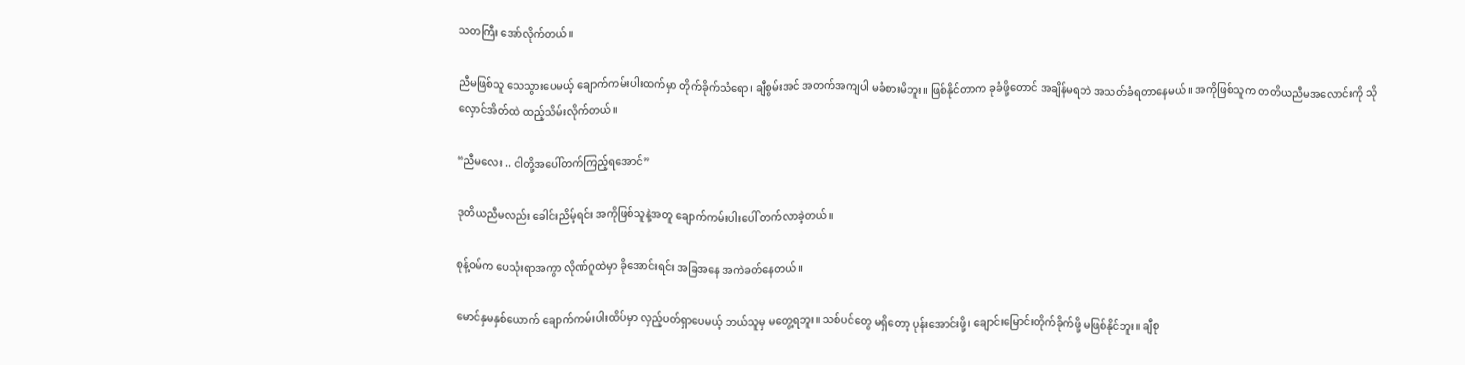သတကြီး အော်လိုက်တယ်။

ညီမဖြစ်သူ သေသွားပေမယ့် ချောက်ကမ်းပါးထက်မှာ တိုက်ခိုက်သံရော၊ ချီစွမ်းအင် အတက်အကျပါ မခံစားမိဘူး။ ဖြစ်နိုင်တာက ခုခံဖို့တောင် အချိန်မရဘဲ အသတ်ခံရတာနေမယ်။ အကိုဖြစ်သူက တတိယညီမအလောင်းကို သိုလှောင်အိတ်ထဲ ထည့်သိမ်းလိုက်တယ်။

“ညီမလေး .. ငါတို့အပေါ်တက်ကြည့်ရအောင်”

ဒုတိယညီမလည်း ခေါင်းညိမ့်ရင်း အကိုဖြစ်သူနဲ့အတူ ချောက်ကမ်းပါးပေါ် တက်လာခဲ့တယ်။

စုန့်ဝမ်က ပေသုံးရာအကွာ လိုဏ်ဂူထဲမှာ ခိုအောင်းရင်း အခြအနေ အကဲခတ်နေတယ်။

မောင်နှမနှစ်ယောက် ချောက်ကမ်းပါးထိပ်မှာ လှည့်ပတ်ရှာပေမယ့် ဘယ်သူမှ မတွေ့ရဘူး။ သစ်ပင်တွေ မရှိတော့ ပုန်းအောင်းဖို့၊ ချောင်းမြောင်းတိုက်ခိုက်ဖို့ မဖြစ်နိုင်ဘူး။ ချီစု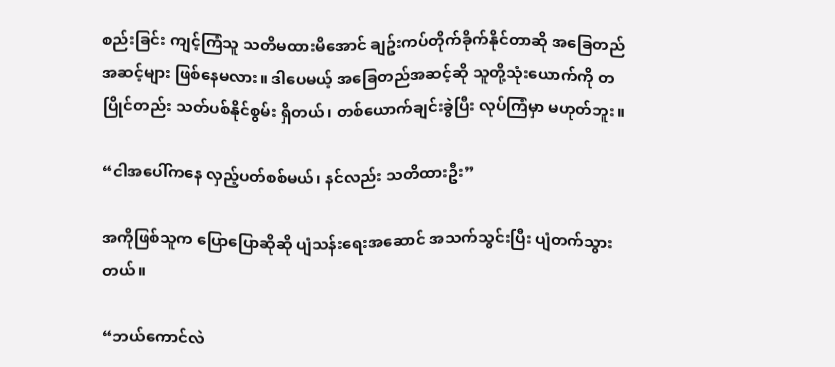စည်းခြင်း ကျင့်ကြံသူ သတိမထားမိအောင် ချဥ်းကပ်တိုက်ခိုက်နိုင်တာဆို အခြေတည်အဆင့်များ ဖြစ်နေမလား။ ဒါပေမယ့် အခြေတည်အဆင့်ဆို သူတို့သုံးယောက်ကို တပြိုင်တည်း သတ်ပစ်နိုင်စွမ်း ရှိတယ်၊ တစ်ယောက်ချင်းခွဲပြီး လုပ်ကြံမှာ မဟုတ်ဘူး။

“ငါအပေါ်ကနေ လှည့်ပတ်စစ်မယ်၊ နင်လည်း သတိထားဦး”

အကိုဖြစ်သူက ပြောပြောဆိုဆို ပျံသန်းရေးအဆောင် အသက်သွင်းပြီး ပျံတက်သွားတယ်။

“ဘယ်ကောင်လဲ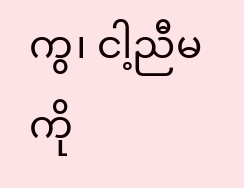ကွ၊ ငါ့ညီမကို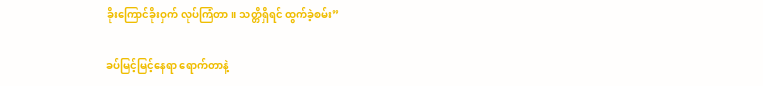ခိုးကြောင်ခိုးဝှက် လုပ်ကြံတာ။ သတ္တိရှိရင် ထွက်ခဲ့စမ်း”

ခပ်မြင့်မြင့်နေရာ ရောက်တာနဲ့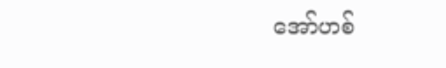အော်ဟစ်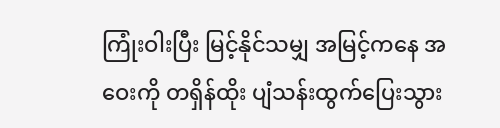ကြုံးဝါးပြီး မြင့်နိုင်သမျှ အမြင့်ကနေ အဝေးကို တရှိန်ထိုး ပျံသန်းထွက်ပြေးသွား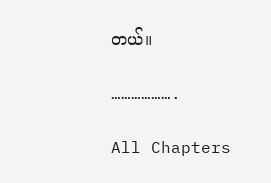တယ်။

……………….

All Chapters